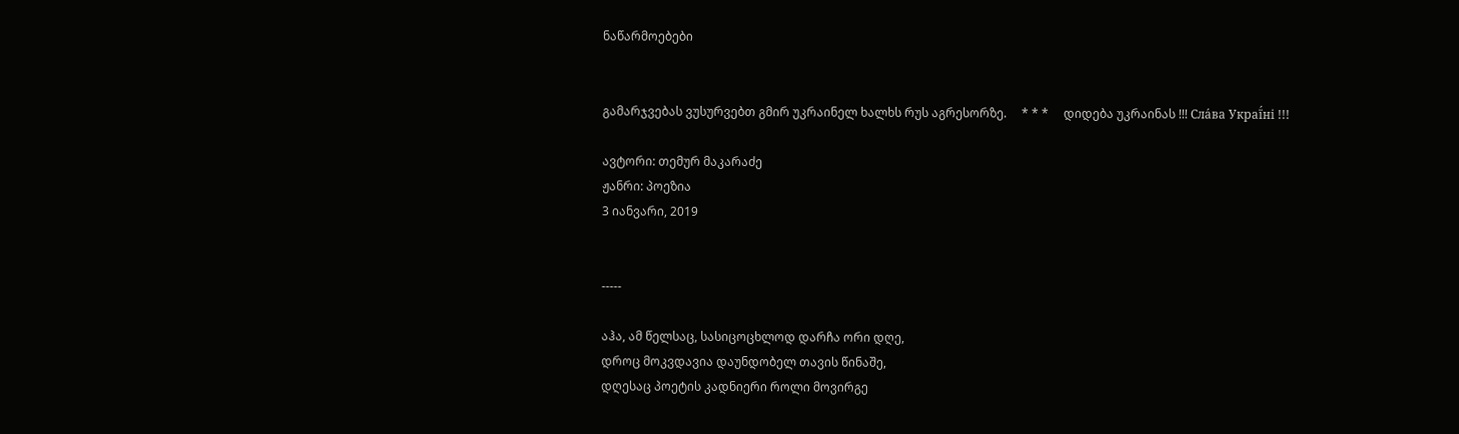ნაწარმოებები


გამარჯვებას ვუსურვებთ გმირ უკრაინელ ხალხს რუს აგრესორზე.     * * *     დიდება უკრაინას !!! Сла́ва Украї́ні !!!

ავტორი: თემურ მაკარაძე
ჟანრი: პოეზია
3 იანვარი, 2019


-----

აჰა, ამ წელსაც, სასიცოცხლოდ დარჩა ორი დღე,
დროც მოკვდავია დაუნდობელ თავის წინაშე,
დღესაც პოეტის კადნიერი როლი მოვირგე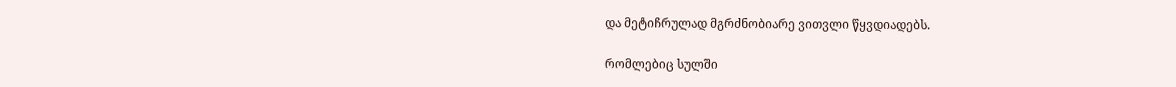და მეტიჩრულად მგრძნობიარე ვითვლი წყვდიადებს.

რომლებიც სულში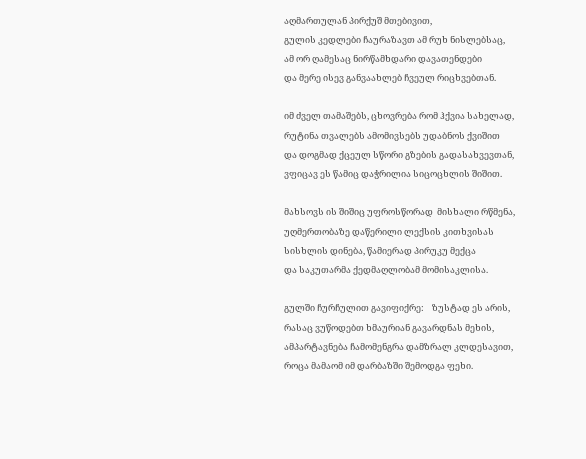აღმართულან პირქუშ მთებივით,
გულის კედლები ჩაურაზავთ ამ რუხ ნისლებსაც,
ამ ორ ღამესაც ნირწამხდარი დავათენდები
და მერე ისევ განვაახლებ ჩვეულ რიცხვებთან.

იმ ძველ თამაშებს, ცხოვრება რომ ჰქვია სახელად,
რუტინა თვალებს ამომივსებს უდაბნოს ქვიშით
და დოგმად ქცეულ სწორი გზების გადასახვევთან,
ვფიცავ ეს წამიც დაჭრილია სიცოცხლის შიშით.

მახსოვს ის შიშიც უფროსწორად  მისხალი რწმენა,
უღმერთობაზე დაწერილი ლექსის კითხვისას
სისხლის დინება, წამიერად პირუკუ მექცა
და საკუთარმა ქედმაღლობამ მომისაკლისა.

გულში ჩურჩულით გავიფიქრე:    ზუსტად ეს არის,
რასაც ვუწოდებთ ხმაურიან გავარდნას მეხის,
ამპარტავნება ჩამომენგრა დამზრალ კლდესავით,
როცა მამაომ იმ დარბაზში შემოდგა ფეხი.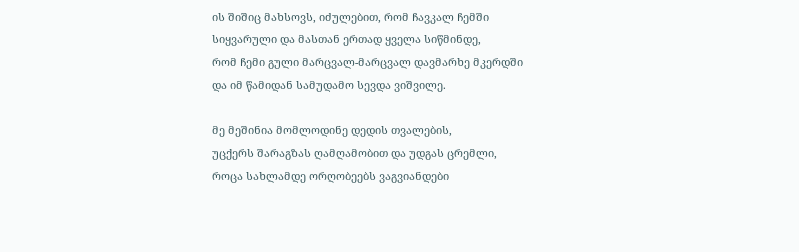ის შიშიც მახსოვს, იძულებით, რომ ჩავკალ ჩემში
სიყვარული და მასთან ერთად ყველა სიწმინდე,
რომ ჩემი გული მარცვალ-მარცვალ დავმარხე მკერდში
და იმ წამიდან სამუდამო სევდა ვიშვილე.

მე მეშინია მომლოდინე დედის თვალების,
უცქერს შარაგზას ღამღამობით და უდგას ცრემლი,
როცა სახლამდე ორღობეებს ვაგვიანდები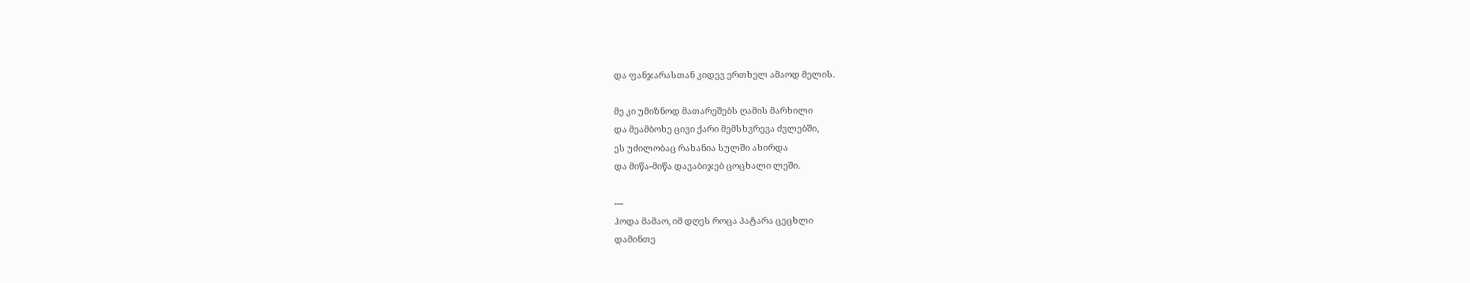და ფანჯარასთან კიდევ ერთხელ ამაოდ მელის.

მე კი უმიზნოდ მათარეშებს ღამის მარხილი
და მეამბოხე ცივი ქარი მემსხვრევა ძვლებში,
ეს უძილობაც რახანია სულში ახირდა
და მიწა-მიწა დავაბიჯებ ცოცხალი ლეში.

---
ჰოდა მამაო, იმ დღეს როცა პატარა ცეცხლი
დამინთე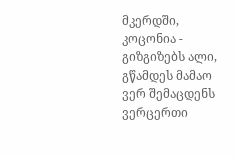მკერდში, კოცონია - გიზგიზებს ალი,
გწამდეს მამაო ვერ შემაცდენს ვერცერთი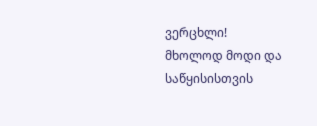ვერცხლი!
მხოლოდ მოდი და საწყისისთვის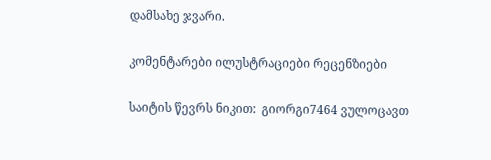დამსახე ჯვარი.

კომენტარები ილუსტრაციები რეცენზიები

საიტის წევრს ნიკით:  გიორგი7464 ვულოცავთ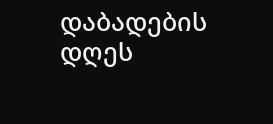დაბადების დღეს